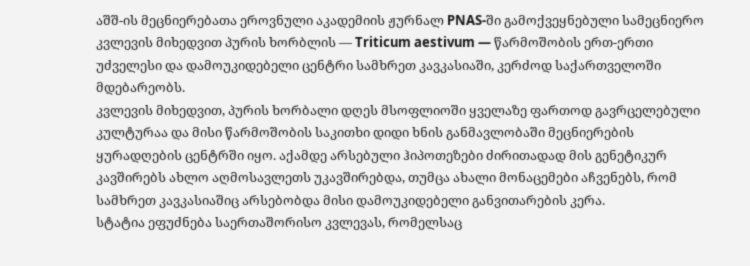აშშ-ის მეცნიერებათა ეროვნული აკადემიის ჟურნალ PNAS-ში გამოქვეყნებული სამეცნიერო კვლევის მიხედვით პურის ხორბლის — Triticum aestivum — წარმოშობის ერთ-ერთი უძველესი და დამოუკიდებელი ცენტრი სამხრეთ კავკასიაში, კერძოდ საქართველოში მდებარეობს.
კვლევის მიხედვით, პურის ხორბალი დღეს მსოფლიოში ყველაზე ფართოდ გავრცელებული კულტურაა და მისი წარმოშობის საკითხი დიდი ხნის განმავლობაში მეცნიერების ყურადღების ცენტრში იყო. აქამდე არსებული ჰიპოთეზები ძირითადად მის გენეტიკურ კავშირებს ახლო აღმოსავლეთს უკავშირებდა, თუმცა ახალი მონაცემები აჩვენებს, რომ სამხრეთ კავკასიაშიც არსებობდა მისი დამოუკიდებელი განვითარების კერა.
სტატია ეფუძნება საერთაშორისო კვლევას, რომელსაც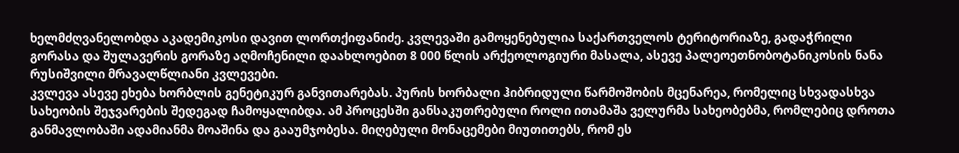ხელმძღვანელობდა აკადემიკოსი დავით ლორთქიფანიძე. კვლევაში გამოყენებულია საქართველოს ტერიტორიაზე, გადაჭრილი გორასა და შულავერის გორაზე აღმოჩენილი დაახლოებით 8 000 წლის არქეოლოგიური მასალა, ასევე პალეოეთნობოტანიკოსის ნანა რუსიშვილი მრავალწლიანი კვლევები.
კვლევა ასევე ეხება ხორბლის გენეტიკურ განვითარებას. პურის ხორბალი ჰიბრიდული წარმოშობის მცენარეა, რომელიც სხვადასხვა სახეობის შეჯვარების შედეგად ჩამოყალიბდა. ამ პროცესში განსაკუთრებული როლი ითამაშა ველურმა სახეობებმა, რომლებიც დროთა განმავლობაში ადამიანმა მოაშინა და გააუმჯობესა. მიღებული მონაცემები მიუთითებს, რომ ეს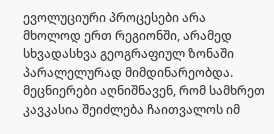ევოლუციური პროცესები არა მხოლოდ ერთ რეგიონში, არამედ სხვადასხვა გეოგრაფიულ ზონაში პარალელურად მიმდინარეობდა.
მეცნიერები აღნიშნავენ, რომ სამხრეთ კავკასია შეიძლება ჩაითვალოს იმ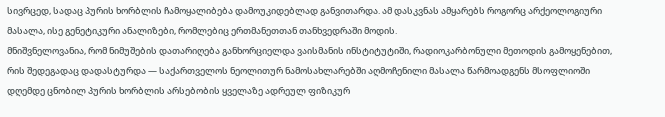სივრცედ, სადაც პურის ხორბლის ჩამოყალიბება დამოუკიდებლად განვითარდა. ამ დასკვნას ამყარებს როგორც არქეოლოგიური მასალა, ისე გენეტიკური ანალიზები, რომლებიც ერთმანეთთან თანხვედრაში მოდის.
მნიშვნელოვანია, რომ ნიმუშების დათარიღება განხორციელდა ვაისმანის ინსტიტუტიში, რადიოკარბონული მეთოდის გამოყენებით, რის შედეგადაც დადასტურდა — საქართველოს ნეოლითურ ნამოსახლარებში აღმოჩენილი მასალა წარმოადგენს მსოფლიოში დღემდე ცნობილ პურის ხორბლის არსებობის ყველაზე ადრეულ ფიზიკურ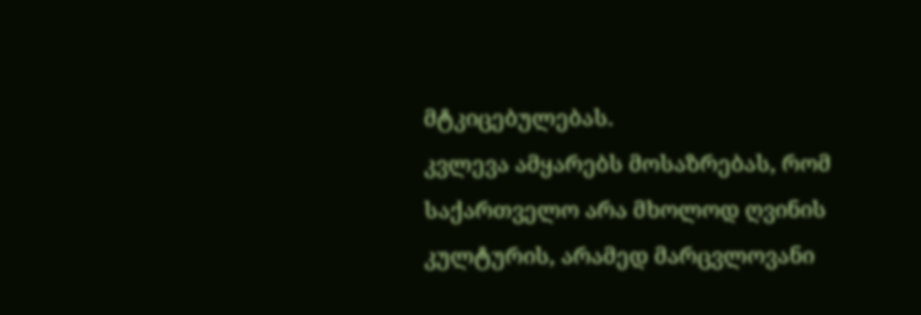მტკიცებულებას.
კვლევა ამყარებს მოსაზრებას, რომ საქართველო არა მხოლოდ ღვინის კულტურის, არამედ მარცვლოვანი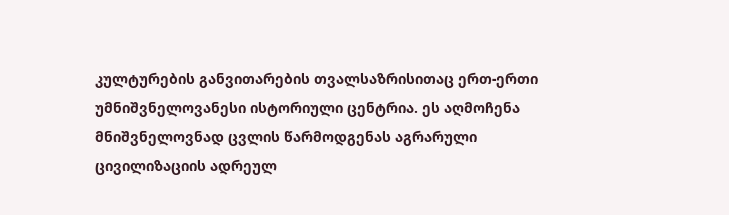კულტურების განვითარების თვალსაზრისითაც ერთ-ერთი უმნიშვნელოვანესი ისტორიული ცენტრია. ეს აღმოჩენა მნიშვნელოვნად ცვლის წარმოდგენას აგრარული ცივილიზაციის ადრეულ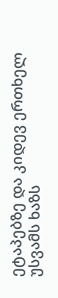ეტაპებზე და კიდევ ერთხელ უსვამს ხაზს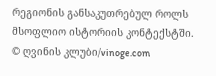რეგიონის განსაკუთრებულ როლს მსოფლიო ისტორიის კონტექსტში.
© ღვინის კლუბი/vinoge.com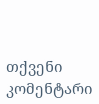თქვენი კომენტარი